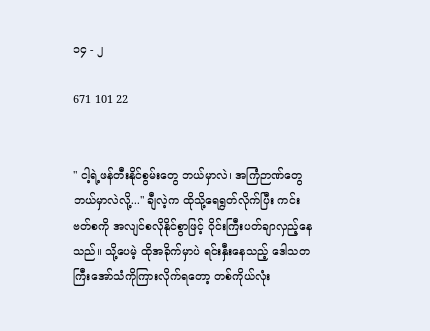၁၄ - ၂

671 101 22


" ငါ့ရဲ့ဖန်တီးနိုင်စွမ်းတွေ ဘယ်မှာလဲ၊ အကြံဉာဏ်တွေ ဘယ်မှာလဲလို့..." ချီလဲ့က ထိုသို့ရေရွတ်လိုက်ပြီး ကင်းဗတ်စကို အလျင်စလိုနိုင်စွာဖြင့် ဝိုင်းကြီးပတ်ချာလှည့်နေသည်။ သို့ပေမဲ့ ထိုအခိုက်မှာပဲ ရင်းနှီးနေသည့် ဒေါသတကြီးအော်သံကိုကြားလိုက်ရတော့ တစ်ကိုယ်လုံး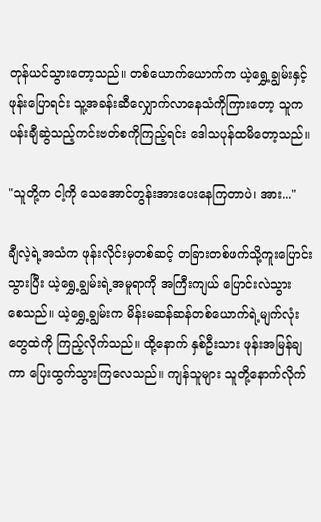တုန်ယင်သွားတော့သည်။ တစ်ယောက်ယောက်က ယဲ့ရွှေ့ချွမ်းနှင့်ဖုန်းပြောရင်း သူ့အခန်းဆီ‌လျှောက်လာနေသံကိုကြားတော့ သူက ပန်းချီဆွဲသည့်ကင်းဗတ်စကိုကြည့်ရင်း ဒေါသပုန်ထမိတော့သည်။

"သူတို့က ငါ့ကို သေအောင်တွန်းအားပေးနေကြတာပဲ၊ အား..."

ချီလဲ့ရဲ့အသံက ဖုန်းလိုင်းမှတစ်ဆင့် တခြားတစ်ဖက်သို့ကူးပြောင်းသွားပြီး ယဲ့ရွှေ့ချွမ်းရဲ့အမူရာကို အကြီးကျယ် ပြောင်းလဲသွားစေ‌သည်။ ယဲ့ရွှေ့ချွမ်းက မိန်းမဆန်ဆန်တစ်ယောက်ရဲ့မျက်လုံးတွေထဲကို ကြည့်လိုက်သည်။ ထို့နောက် နှစ်ဦးသား ဖုန်းအမြန်ချကာ ပြေးထွက်သွားကြလေသည်။ ကျန်သူများ သူတို့နောက်လိုက်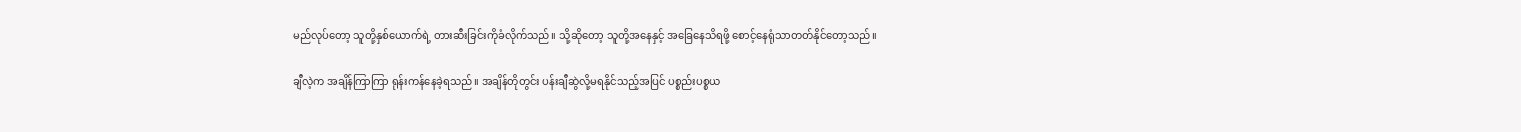မည်လုပ်တော့ သူတို့နှစ်‌ယောက်ရဲ့ တားဆီးခြင်းကိုခံလိုက်သည်။ သို့ဆိုတော့ သူတို့အနေနှင့် အခြေနေသိရဖို့ စောင့်နေရုံသာတတ်နိုင်တော့သည်။

ချီလဲ့က အချိန်ကြာကြာ ရုန်းကန်နေခဲ့ရသည်။ အချိန်တိုတွင်း ပန်းချီဆွဲလို့မရနိုင်သည့်အပြင် ပစ္စည်းပစ္စယ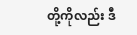တို့ကိုလည်း ဒီ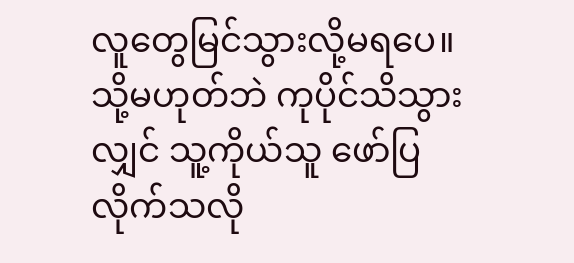လူတွေမြင်သွားလို့မရပေ။ သို့မဟုတ်ဘဲ ကုပိုင်သိသွားလျှင် သူ့ကိုယ်သူ ဖော်ပြလိုက်သလို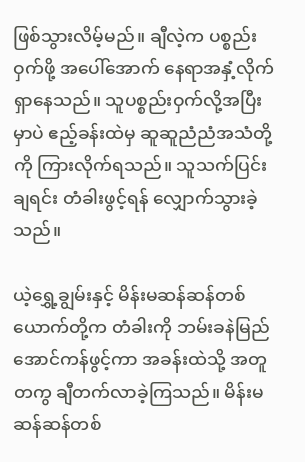ဖြစ်သွားလိမ့်မည်။ ချီလဲ့က ပစ္စည်းဝှက်ဖို့ အပေါ်အောက် နေရာအနှံ့လိုက်ရှာနေသည်။ သူပစ္စည်းဝှက်လို့အပြီးမှာပဲ ဧည့်ခန်းထဲမှ ဆူဆူညံညံအသံတို့ကို ကြားလိုက်ရသည်။ သူသက်ပြင်းချရင်း တံခါးဖွင့်ရန် လျှောက်သွားခဲ့သည်။

ယဲ့ရွှေ့ချွမ်းနှင့် မိန်းမဆန်ဆန်တစ်ယောက်တို့က တံခါးကို ဘမ်းခနဲမြည်အောင်ကန်ဖွင့်ကာ အခန်းထဲသို့ အတူတကွ ချီတက်လာခဲ့ကြသည်။ မိန်းမဆန်ဆန်တစ်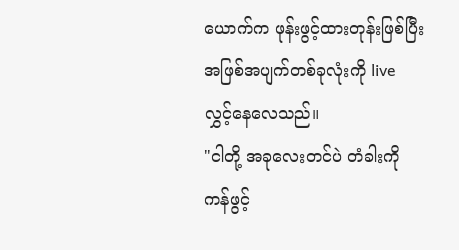ယောက်က ဖုန်းဖွင့်ထားတုန်းဖြစ်ပြီး အဖြစ်အပျက်တစ်ခုလုံးကို live လွှင့်နေလေသည်။
"ငါတို့ အခုလေးတင်ပဲ တံခါးကို ကန်ဖွင့်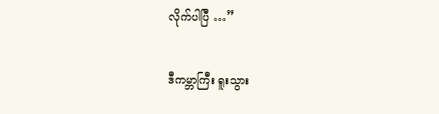လိုက်ပါပြီ …”

ဒီကမ္ဘာကြီး ရူးသွား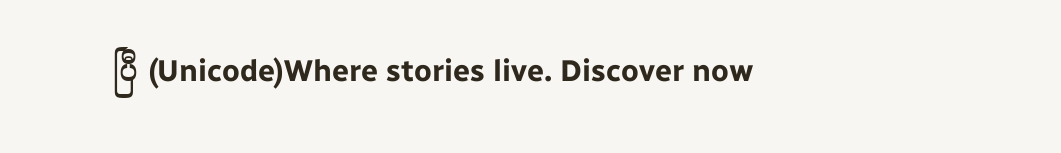ပြီ (Unicode)Where stories live. Discover now